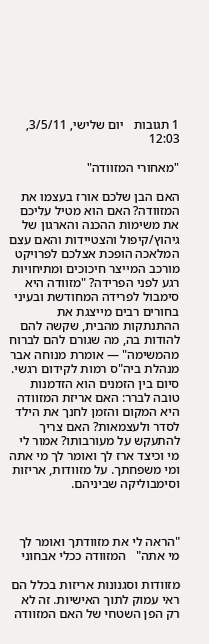1 תגובות   יום שלישי, 3/5/11, 12:03

"מאחורי המזוודה"

האם הבן שלכם אורז בעצמו את המזוודה? האם הוא מטיל עליכם את משימות ההכנה והארגון של גיהוץ/קיפול והצטיידות והאם עצם המלאכה הופכת אצלכם לפרויקט מורכב המייצר חיכוכים ומתיחויות רגע לפני הפרידה? "מזוודה היא סימבול לפרידה המחודשת ובעיני בחורים רבים מייצגת את ההתנתקות מהבית, שקשה להם להודות בה, מה שגורם להם לברוח מהמשימה" — אומרת מנוחה אבר מנהלת ביה"ס רמות לקידום רגשי. סיום בין הזמנים הוא הזדמנות טובה לברר: האם אריזת המזוודה היא המקום והזמן לחנך את הילד לסדר ולעצמאות? האם צריך להתעקש על מעורבותו? אמור לי מי וכיצד ארז לך ואומר לך מי אתה ומי משפחתך. על מזוודות, אריזות וסימבוליקה שביניהם.



"הראה לי את מזוודתך ואומר לך מי אתה"   המזוודה ככלי אבחוני

מזוודות וסגנונות אריזות בכלל הם ראי עמוק לתוך האישיות. זה לא רק הפן השטחי של האם המזוודה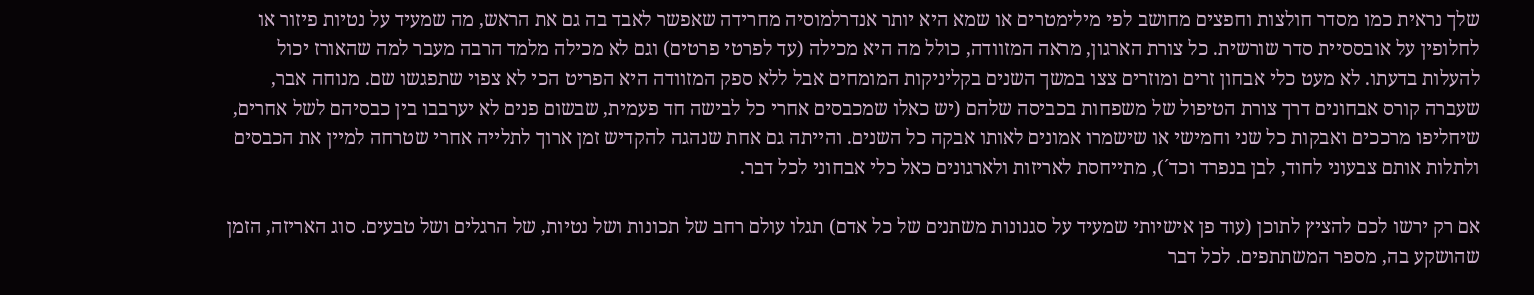שלך נראית כמו מסדר חולצות וחפצים מחושב לפי מילימטרים או שמא היא יותר אנדרלמוסיה מחרידה שאפשר לאבד בה גם את הראש, מה שמעיד על נטיות פיזור או לחלופין על אובססיית סדר שורשית. כל צורת הארגון, מראה המזוודה, כולל מה היא מכילה (עד לפרטי פרטים) וגם לא מכילה מלמד הרבה מעבר למה שהאורז יכול להעלות בדעתו. לא מעט כלי אבחון זרים ומוזרים צצו במשך השנים בקליניקות המומחים אבל ללא ספק המזוודה היא הפריט הכי לא צפוי שתפגשו שם. מנוחה אבר, שעברה קורס אבחונים דרך צורת הטיפול של משפחות בכביסה שלהם (יש כאלו שמכבסים אחרי כל לבישה חד פעמית, שבשום פנים לא יערבבו בין כבסיהם לשל אחרים, שיחליפו מרככים ואבקות כל שני וחמישי או שישמרו אמונים לאותו אבקה כל השנים. והייתה גם אחת שנהגה להקדיש זמן ארוך לתלייה אחרי שטרחה למיין את הכבסים ולתלות אותם צבעוני לחוד, לבן בנפרד וכד´), מתייחסת לאריזות ולארגונים כאל כלי אבחוני לכל דבר.

אם רק ירשו לכם להציץ לתוכן (עוד פן אישיותי שמעיד על סגנונות משתנים של כל אדם) תגלו עולם רחב של תכונות ושל נטיות, של הרגלים ושל טבעים. סוג האריזה, הזמן שהושקע בה, מספר המשתתפים. לכל דבר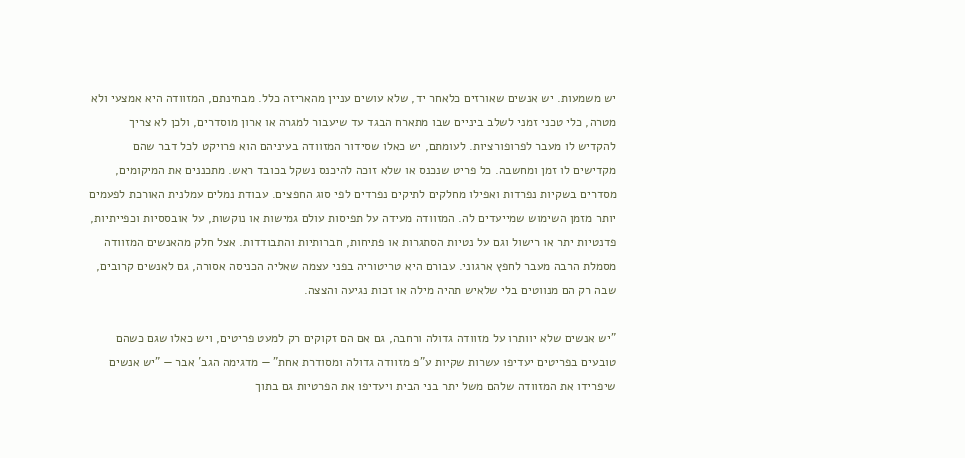יש משמעות. יש אנשים שאורזים כלאחר יד, שלא עושים עניין מהאריזה כלל. מבחינתם, המזוודה היא אמצעי ולא מטרה, כלי טכני זמני לשלב ביניים שבו מתארח הבגד עד שיעבור למגרה או ארון מוסדרים, ולכן לא צריך להקדיש לו מעבר לפרופורציות. לעומתם, יש כאלו שסידור המזוודה בעיניהם הוא פרויקט לכל דבר שהם מקדישים לו זמן ומחשבה. כל פריט שנכנס או שלא זוכה להיכנס נשקל בכובד ראש. מתכננים את המיקומים, מסדרים בשקיות נפרדות ואפילו מחלקים לתיקים נפרדים לפי סוג החפצים. עבודת נמלים עמלנית האורכת לפעמים יותר מזמן השימוש שמייעדים לה. המזוודה מעידה על תפיסות עולם גמישות או נוקשות, על אובססיות וכפייתיות, פדנטיות יתר או רישול וגם על נטיות הסתגרות או פתיחות, חברותיות והתבודדות. אצל חלק מהאנשים המזוודה מסמלת הרבה מעבר לחפץ ארגוני. עבורם היא טריטוריה בפני עצמה שאליה הכניסה אסורה, גם לאנשים קרובים, שבה רק הם מנווטים בלי שלאיש תהיה מילה או זכות נגיעה והצצה.

"יש אנשים שלא יוותרו על מזוודה גדולה ורחבה, גם אם הם זקוקים רק למעט פריטים, ויש כאלו שגם כשהם טובעים בפריטים יעדיפו עשרות שקיות ע"פ מזוודה גדולה ומסודרת אחת" — מדגימה הגב´ אבר — "יש אנשים שיפרידו את המזוודה שלהם משל יתר בני הבית ויעדיפו את הפרטיות גם בתוך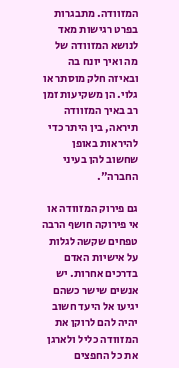המזוודה. מתבגרות בפרט רגישות מאד לנושא המזוודה של מה ואיך יונח בה ובאיזה חלק מוסתר או גלוי. הן משקיעות זמן רב באיך המזוודה תיראה, בין היתר כדי להיראות באופן שחשוב להן בעיני החברה".

גם פירוק המזוודה או אי פירוקה חושף הרבה טפחים שקשה לגלות על אישיות האדם בדרכים אחרות. יש אנשים שישר כשהם יגיעו אל היעד חשוב יהיה להם לרוקן את המזוודה כליל ולארגן את כל החפצים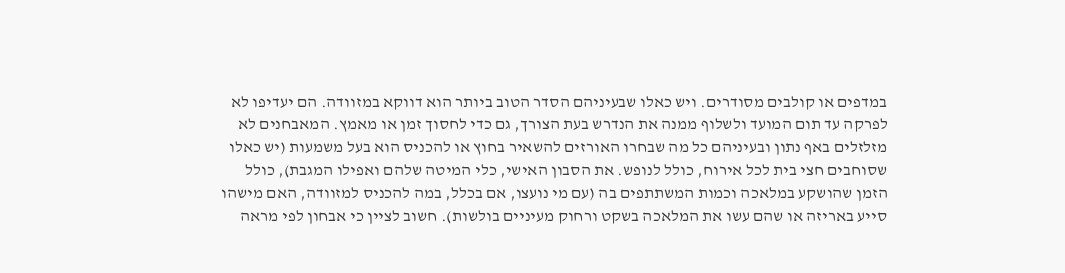במדפים או קולבים מסודרים. ויש כאלו שבעיניהם הסדר הטוב ביותר הוא דווקא במזוודה. הם יעדיפו לא לפרקה עד תום המועד ולשלוף ממנה את הנדרש בעת הצורך, גם כדי לחסוך זמן או מאמץ. המאבחנים לא מזלזלים באף נתון ובעיניהם כל מה שבחרו האורזים להשאיר בחוץ או להכניס הוא בעל משמעות (יש כאלו שסוחבים חצי בית לכל אירוח, כולל לנופש. את הסבון האישי, כלי המיטה שלהם ואפילו המגבת), כולל הזמן שהושקע במלאכה וכמות המשתתפים בה (עם מי נועצו, אם בכלל, במה להכניס למזוודה, האם מישהו סייע באריזה או שהם עשו את המלאכה בשקט ורחוק מעיניים בולשות). חשוב לציין כי אבחון לפי מראה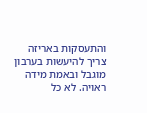והתעסקות באריזה צריך להיעשות בערבון מוגבל ובאמת מידה ראויה. לא כל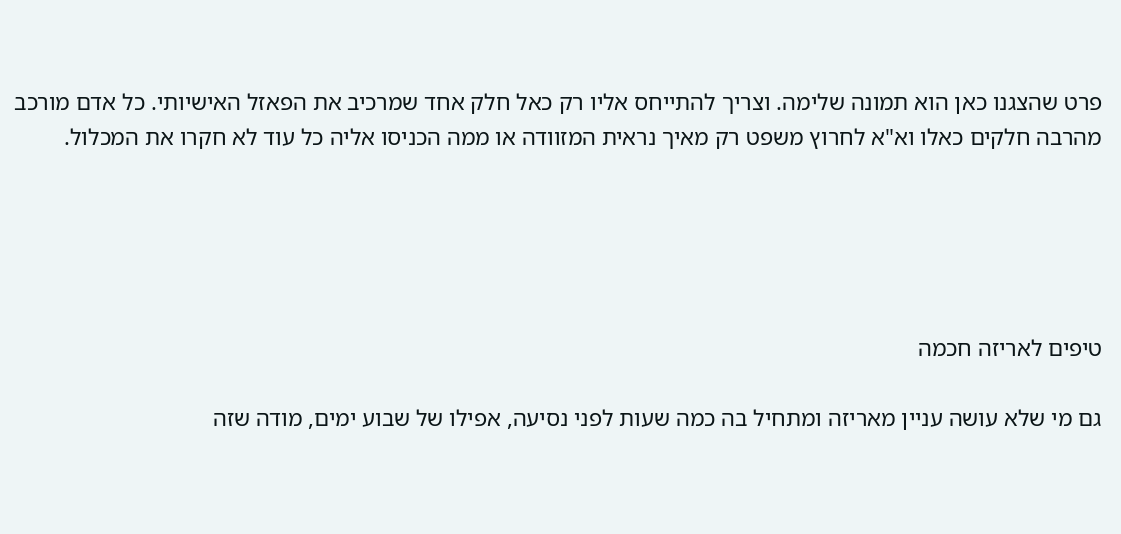פרט שהצגנו כאן הוא תמונה שלימה. וצריך להתייחס אליו רק כאל חלק אחד שמרכיב את הפאזל האישיותי. כל אדם מורכב מהרבה חלקים כאלו וא"א לחרוץ משפט רק מאיך נראית המזוודה או ממה הכניסו אליה כל עוד לא חקרו את המכלול.





טיפים לאריזה חכמה

גם מי שלא עושה עניין מאריזה ומתחיל בה כמה שעות לפני נסיעה, אפילו של שבוע ימים, מודה שזה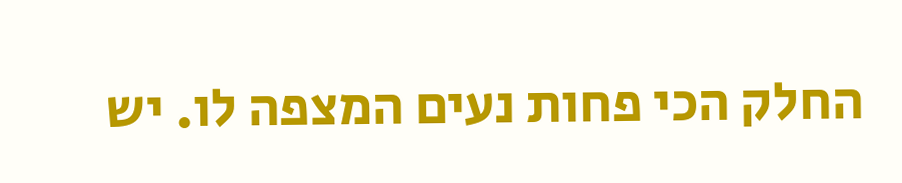החלק הכי פחות נעים המצפה לו. יש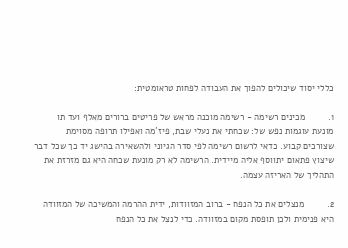כללי יסוד שיכולים להפוך את העבודה לפחות טראומטית:

1.         מכינים רשימה - רשימה מוכנה מראש של פריטים ברורים מאלף ועד תו מונעת עוגמות נפש של: שכחתי את נעלי שבת, פיז´מה ואפילו תרופה מסוימת שצורכים קבוע. כדאי לרשום רשימה לפי סדר הגיוני ולהשאירה בהישג יד כך שכל דבר שיצוץ פתאום יתווסף אליה מיידית. הרשימה לא רק מונעת שכחה היא גם מזרזת את התהליך של האריזה עצמה.

2.         מנצלים את כל הנפח - ברוב המזוודות, ידית ההרמה והמשיכה של המזוודה היא פנימית ולכן תופסת מקום במזוודה. כדי לנצל את כל הנפח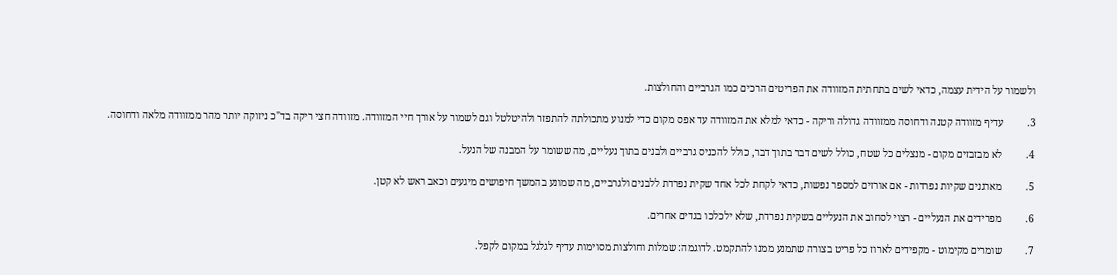ולשמור על הידית עצמה, כדאי לשים בתחתית המזוודה את הפריטים הרכים כמו הגרביים והחולצות.

3.         עדיף מזוודה קטנה ודחוסה ממזוודה גדולה וריקה - כדאי למלא את המזוודה עד אפס מקום כדי למנוע מתכולתה להתפזר ולהיטלטל וגם לשמור על אורך חיי המזוודה. מזוודה חצי ריקה בד"כ ניזוקה יותר מהר ממזוודה מלאה ודחוסה.

4.         לא מבזבזים מקום - מנצלים כל שטח, כולל לשים דבר בתוך דבר, כולל להכניס גרביים ולבנים בתוך נעליים, מה ששומר על המבנה של הנעל.

5.         מארגנים שקיות נפרדות - אם אורזים למספר נפשות, כדאי לקחת לכל אחד שקית נפרדת ללבנים ולגרביים, מה שמונע בהמשך חיפושים מיגעים וכאב ראש לא קטן.

6.         מפרידים את הנעליים - רצוי לסחוב את הנעליים בשקית נפרדת, שלא ילכלכו בגדים אחרים.

7.         שומרים מקימוט - מקפידים לארוז כל פריט בצורה שתמנע ממנו להתקמט. לדוגמה: שמלות וחולצות מסוימות עדיף לגלגל במקום לקפל.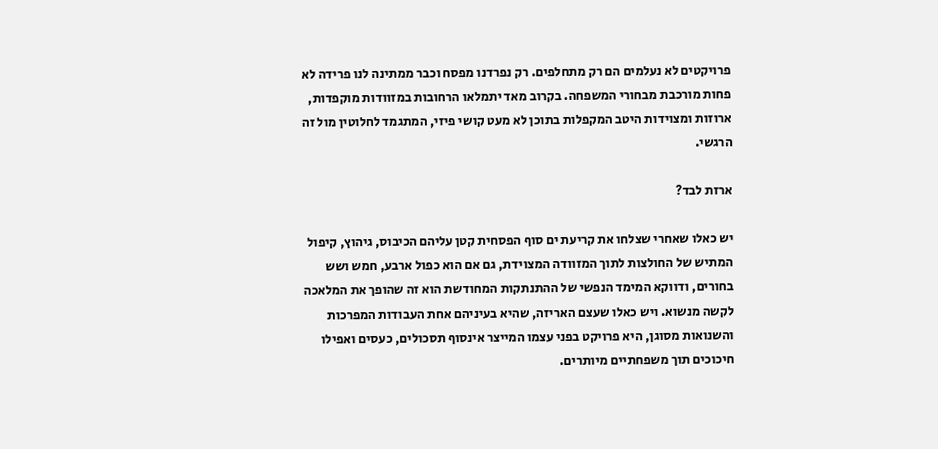פרויקטים לא נעלמים הם רק מתחלפים. רק נפרדנו מפסח וכבר ממתינה לנו פרידה לא פחות מורכבת מבחורי המשפחה. בקרוב מאד יתמלאו הרחובות במזוודות מוקפדות, ארוזות ומצוידות היטב המקפלות בתוכן לא מעט קושי פיזי, המתגמד לחלוטין מול זה הרגשי.

ארזת לבד?

יש כאלו שאחרי שצלחו את קריעת ים סוף הפסחית קטן עליהם הכיבוס, גיהוץ, קיפול המתיש של החולצות לתוך המזוודה המצוידת, גם אם הוא כפול ארבע, חמש ושש בחורים, ודווקא המימד הנפשי של ההתנתקות המחודשת הוא זה שהופך את המלאכה לקשה מנשוא. ויש כאלו שעצם האריזה, שהיא בעיניהם אחת העבודות המפרכות והשנואות מסוגן, היא פרויקט בפני עצמו המייצר אינסוף תסכולים, כעסים ואפילו חיכוכים תוך משפחתיים מיותרים.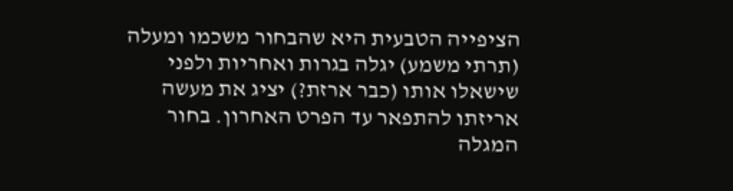הציפייה הטבעית היא שהבחור משכמו ומעלה (תרתי משמע) יגלה בגרות ואחריות ולפני שישאלו אותו (כבר ארזת?) יציג את מעשה אריזתו להתפאר עד הפרט האחרון. בחור המגלה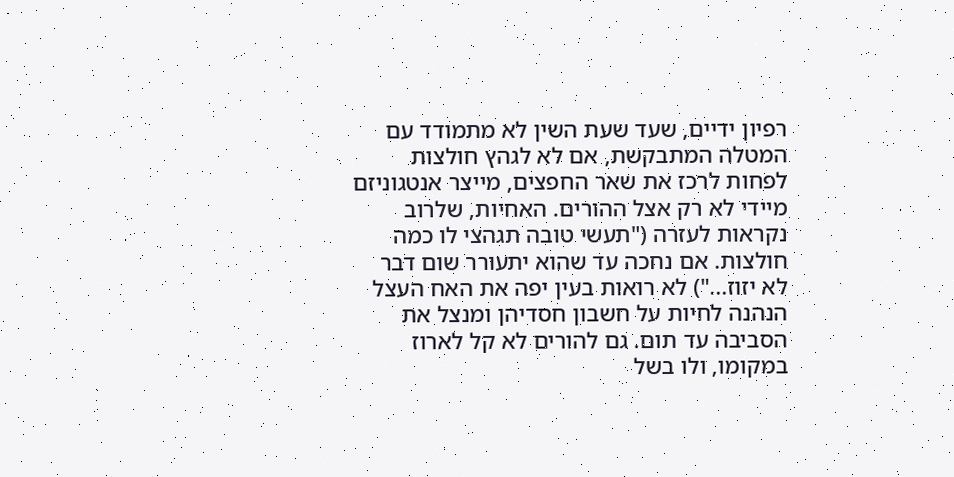רפיון ידיים, שעד שעת השין לא מתמודד עם המטלה המתבקשת, אם לא לגהץ חולצות לפחות לרכז את שאר החפצים, מייצר אנטגוניזם מיידי לא רק אצל ההורים. האחיות, שלרוב נקראות לעזרה ("תעשי טובה תגהצי לו כמה חולצות. אם נחכה עד שהוא יתעורר שום דבר לא יזוז...") לא רואות בעין יפה את האח העצל הנהנה לחיות על חשבון חסדיהן ומנצל את הסביבה עד תום. גם להורים לא קל לארוז במקומו, ולו בשל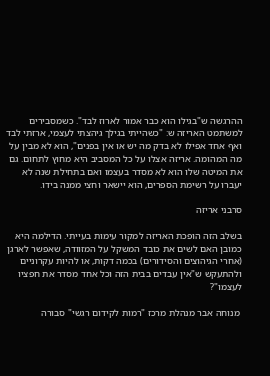ההרגשה ש"בגילו הוא כבר אמור לארוז לבד". כשמסבירים למשתמט האריזה ש: "כשהייתי בגילך גיהצתי לעצמי, ארזתי לבד ואף אחד אפילו לא בדק מה יש או אין בפנים", הוא לא מבין על מה המהומה. אריזה אצלו על כל המסביב היא מחוץ לתחום. גם את המיטה שלו הוא לא מסדר בעצמו ואם בתחילת שנה לא יעברו על רשימת הספרים, הוא יישאר וחצי ממנה בידו.

סרבני אריזה

בשלב הזה הופכת האריזה למקור עימות בעייתי. הדילמה היא כמובן האם לשים את כובד המשקל על המזוודה, שאפשר לארגן (אחרי הגיהוצים והסידורים) בכמה דקות, או להיות עקרוניים ולהתעקש ש"אין עבדים בבית הזה וכל אחד מסדר את חפציו לעצמו"?

 מנוחה אבר מנהלת מרכז "רמות לקידום רגשי" סבורה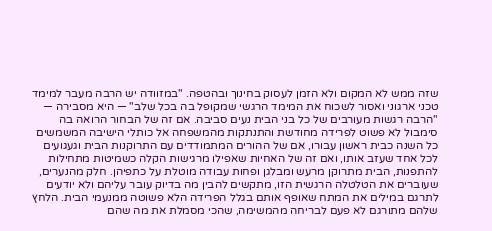שזה ממש לא המקום ולא הזמן לעסוק בחינוך ובהטפה. "במזוודה יש הרבה מעבר למימד טכני ארגוני ואסור לשכוח את המימד הרגשי שמקופל בה בכל שלב" — היא מסבירה — "הרבה רגשות מעורבים של כל בני הבית נעים סביבה. אם זה של הבחור הרואה בה סימבול לא פשוט לפרידה מחודשת והתנתקות מהמשפחה אל כותלי הישיבה המשמשים כל השנה כבית ראשון עבורו, אם של ההורים המתמודדים עם התרוקנות הבית וגעגועים לכל אחד שעזב אותו, ואם זה של האחיות שאפילו מרגישות הקלה כשמיטות מתחילות להתפנות, הבית מתרוקן מרעש ומבלגן ופחות עבודה מוטלת על כתפיהן. חלק מהנערים, שעוברים את הטלטלה הרגשית הזו, מתקשים להבין מה בדיוק עובר עליהם ולא יודעים לתרגם במילים את המתח שאופף אותם בגלל הפרידה הלא פשוטה ממנעמי הבית. הלחץ שלהם מתורגם לא פעם לבריחה מהמשימה, שהכי מסמלת את מה שהם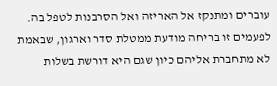עוברים ומתנקז אל האריזה ואל הסרבנות לטפל בה. לפעמים זו בריחה מודעת ממטלת סדר וארגון, שבאמת לא מתחברת אליהם כיון שגם היא דורשת בשלות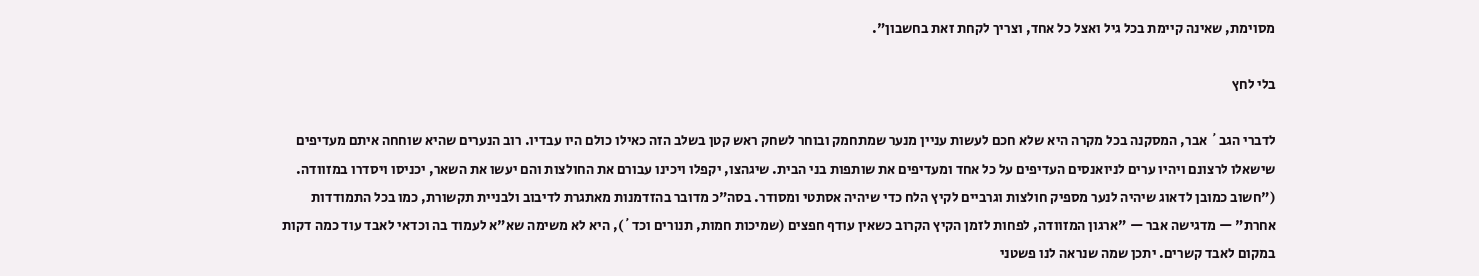מסוימת, שאינה קיימת בכל גיל ואצל כל אחד, וצריך לקחת זאת בחשבון".

בלי לחץ

לדברי הגב´ אבר, המסקנה בכל מקרה היא שלא חכם לעשות עניין מנער שמתחמק ובוחר לשחק ראש קטן בשלב הזה כאילו כולם היו עבדיו. רוב הנערים שהיא שוחחה איתם מעדיפים שישאלו לרצונם ויהיו ערים לניואנסים העדיפים על כל אחד ומעדיפים את שותפות בני הבית. שיגהצו, יקפלו ויכינו עבורם את החולצות והם יעשו את השאר, יכניסו ויסדרו במזוודה. ("חשוב כמובן לדאוג שיהיה לנער מספיק חולצות וגרביים לקיץ הלח כדי שיהיה אסתטי ומסודר. בסה"כ מדובר בהזדמנות מאתגרת לדיבוב ולבניית תקשורת, כמו בכל התמודדות אחרת" — מדגישה אבר — "ארגון המזוודה, לפחות לזמן הקיץ הקרוב כשאין עודף חפצים (שמיכות חמות, תנורים וכד´), היא לא משימה שא"א לעמוד בה וכדאי לאבד עוד כמה דקות במקום לאבד קשרים. יתכן שמה שנראה לנו פשטני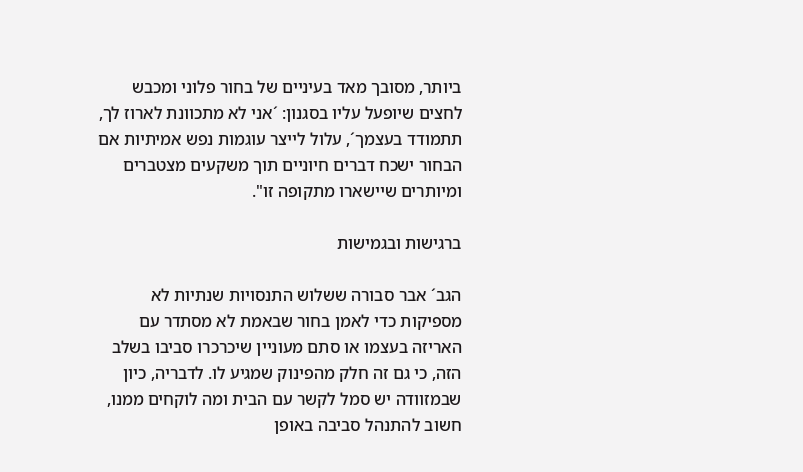ביותר, מסובך מאד בעיניים של בחור פלוני ומכבש לחצים שיופעל עליו בסגנון: ´אני לא מתכוונת לארוז לך, תתמודד בעצמך´, עלול לייצר עוגמות נפש אמיתיות אם הבחור ישכח דברים חיוניים תוך משקעים מצטברים ומיותרים שיישארו מתקופה זו".

ברגישות ובגמישות

הגב´ אבר סבורה ששלוש התנסויות שנתיות לא מספיקות כדי לאמן בחור שבאמת לא מסתדר עם האריזה בעצמו או סתם מעוניין שיכרכרו סביבו בשלב הזה, כי גם זה חלק מהפינוק שמגיע לו. לדבריה, כיון שבמזוודה יש סמל לקשר עם הבית ומה לוקחים ממנו, חשוב להתנהל סביבה באופן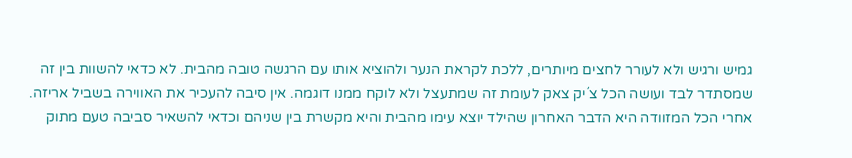גמיש ורגיש ולא לעורר לחצים מיותרים, ללכת לקראת הנער ולהוציא אותו עם הרגשה טובה מהבית. לא כדאי להשוות בין זה שמסתדר לבד ועושה הכל צ´יק צאק לעומת זה שמתעצל ולא לוקח ממנו דוגמה. אין סיבה להעכיר את האווירה בשביל אריזה. אחרי הכל המזוודה היא הדבר האחרון שהילד יוצא עימו מהבית והיא מקשרת בין שניהם וכדאי להשאיר סביבה טעם מתוק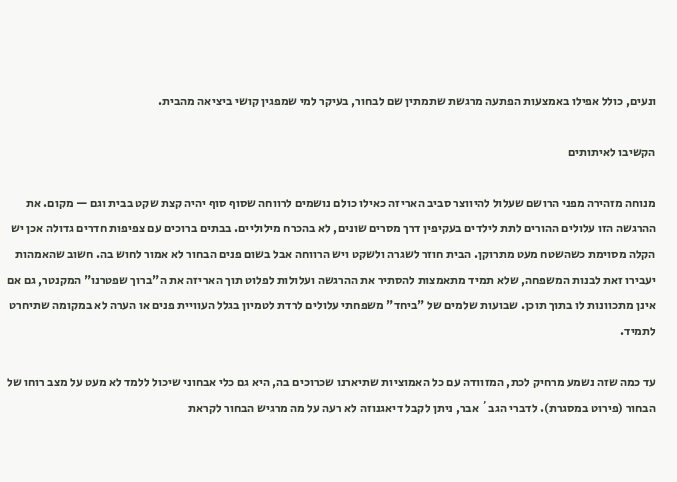ונעים, כולל אפילו באמצעות הפתעה מרגשת שתמתין שם לבחור, בעיקר למי שמפגין קושי ביציאה מהבית.

הקשיבו לאיתותים

מנוחה מזהירה מפני הרושם שעלול להיווצר סביב האריזה כאילו כולם נושמים לרווחה שסוף סוף יהיה קצת שקט בבית וגם — מקום. את ההרגשה הזו עלולים ההורים לתת לילדים בעקיפין דרך מסרים שונים, לא בהכרח מילוליים. בבתים ברוכים עם צפיפות חדרים גדולה אכן יש הקלה מסוימת כשהשטח מעט מתרוקן. הבית חוזר לשגרה ולשקט ויש הרווחה אבל בשום פנים הבחור לא אמור לחוש בה. חשוב שהאמהות יעבירו זאת לבנות המשפחה, שלא תמיד מתאמצות להסתיר את ההרגשה ועלולות לפלוט תוך האריזה את ה"ברוך שפטרנו" המקנטר, גם אם אינן מתכוונות לו בתוך תוכן. שבועות שלמים של "ביחד" משפחתי עלולים לרדת לטמיון בגלל העוויית פנים או הערה לא במקומה שתיחרט לתמיד.

עד כמה שזה נשמע מרחיק לכת, המזוודה עם כל האמוציות שתיארנו שכרוכים בה, היא גם כלי אבחוני שיכול ללמד לא מעט על מצב רוחו של הבחור (פירוט במסגרת). לדברי הגב´ אבר, ניתן לקבל דיאגנוזה לא רעה על מה מרגיש הבחור לקראת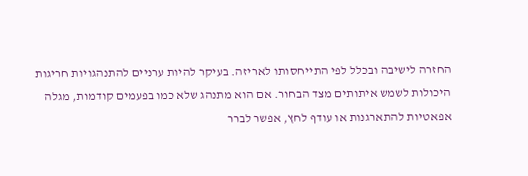החזרה לישיבה ובכלל לפי התייחסותו לאריזה. בעיקר להיות ערניים להתנהגויות חריגות היכולות לשמש איתותים מצד הבחור. אם הוא מתנהג שלא כמו בפעמים קודמות, מגלה אפאטיות להתארגנות או עודף לחץ, אפשר לברר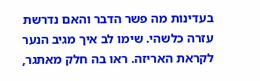בעדינות מה פשר הדבר והאם נדרשת עזרה כלשהי. שימו לב איך מגיב הנער לקראת האריזה. ראו בה חלק מאתגר,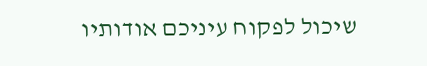שיכול לפקוח עיניכם אודותיו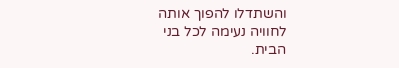והשתדלו להפוך אותה לחוויה נעימה לכל בני הבית.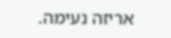אריזה נעימה.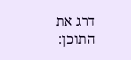דרג את התוכן: